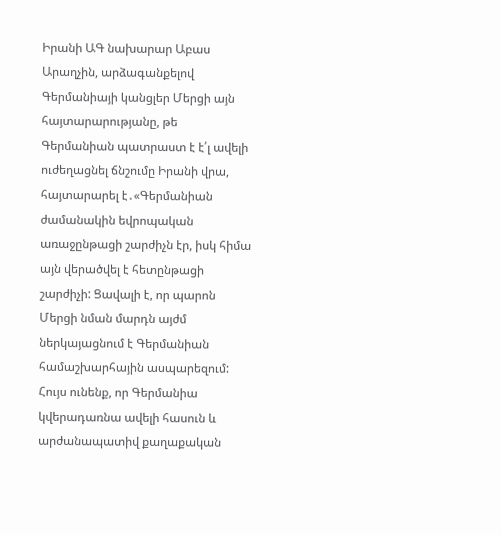Իրանի ԱԳ նախարար Աբաս Արաղչին, արձագանքելով Գերմանիայի կանցլեր Մերցի այն հայտարարությանը, թե Գերմանիան պատրաստ է է՛լ ավելի ուժեղացնել ճնշումը Իրանի վրա, հայտարարել է․«Գերմանիան ժամանակին եվրոպական առաջընթացի շարժիչն էր, իսկ հիմա այն վերածվել է հետընթացի շարժիչի: Ցավալի է, որ պարոն Մերցի նման մարդն այժմ ներկայացնում է Գերմանիան համաշխարհային ասպարեզում: Հույս ունենք, որ Գերմանիա կվերադառնա ավելի հասուն և արժանապատիվ քաղաքական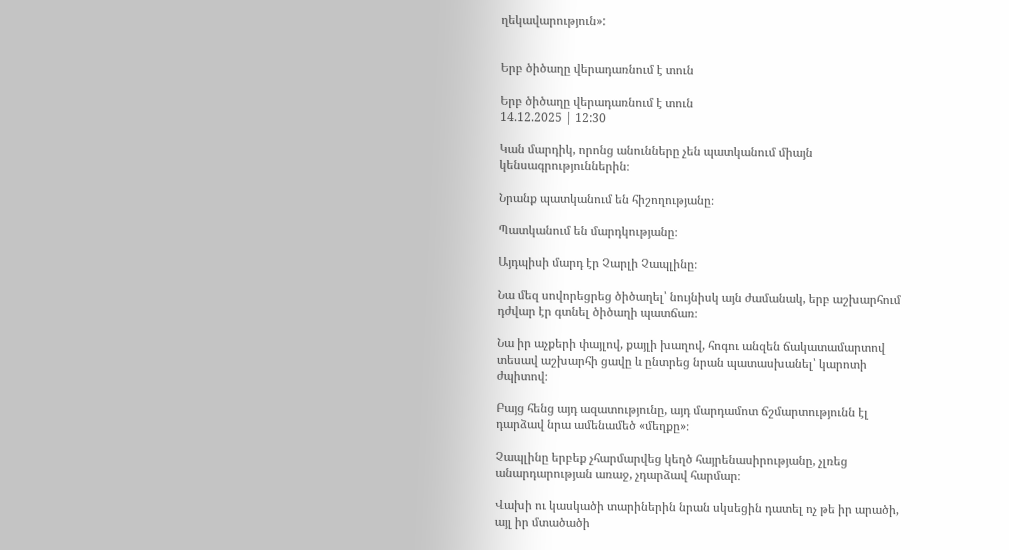ղեկավարություն»:


Երբ ծիծաղը վերադառնում է տուն

Երբ ծիծաղը վերադառնում է տուն
14.12.2025 | 12:30

Կան մարդիկ, որոնց անունները չեն պատկանում միայն կենսագրություններին։

Նրանք պատկանում են հիշողությանը։

Պատկանում են մարդկությանը։

Այդպիսի մարդ էր Չարլի Չապլինը։

Նա մեզ սովորեցրեց ծիծաղել՝ նույնիսկ այն ժամանակ, երբ աշխարհում դժվար էր գտնել ծիծաղի պատճառ։

Նա իր աչքերի փայլով, քայլի խաղով, հոգու անզեն ճակատամարտով տեսավ աշխարհի ցավը և ընտրեց նրան պատասխանել՝ կարոտի ժպիտով։

Բայց հենց այդ ազատությունը, այդ մարդամոտ ճշմարտությունն էլ դարձավ նրա ամենամեծ «մեղքը»։

Չապլինը երբեք չհարմարվեց կեղծ հայրենասիրությանը, չլռեց անարդարության առաջ, չդարձավ հարմար։

Վախի ու կասկածի տարիներին նրան սկսեցին դատել ոչ թե իր արածի, այլ իր մտածածի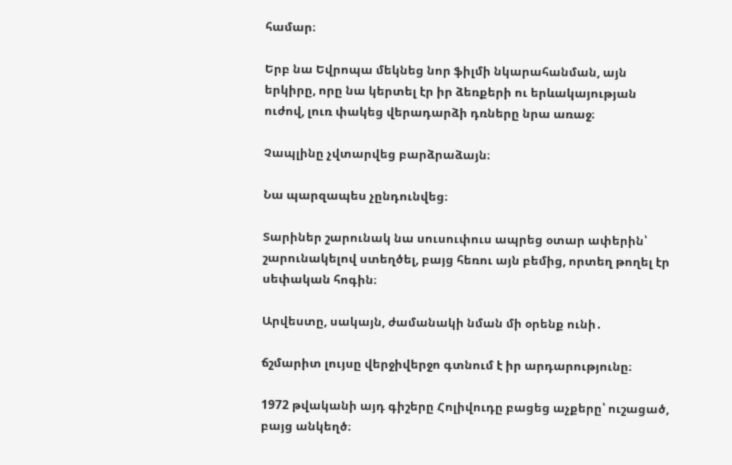համար։

Երբ նա Եվրոպա մեկնեց նոր ֆիլմի նկարահանման, այն երկիրը, որը նա կերտել էր իր ձեռքերի ու երևակայության ուժով, լուռ փակեց վերադարձի դռները նրա առաջ։

Չապլինը չվտարվեց բարձրաձայն։

Նա պարզապես չընդունվեց։

Տարիներ շարունակ նա սուսուփուս ապրեց օտար ափերին՝ շարունակելով ստեղծել, բայց հեռու այն բեմից, որտեղ թողել էր սեփական հոգին։

Արվեստը, սակայն, ժամանակի նման մի օրենք ունի․

ճշմարիտ լույսը վերջիվերջո գտնում է իր արդարությունը։

1972 թվականի այդ գիշերը Հոլիվուդը բացեց աչքերը՝ ուշացած, բայց անկեղծ։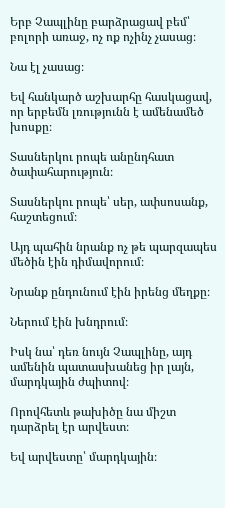Երբ Չապլինը բարձրացավ բեմ՝ բոլորի առաջ, ոչ ոք ոչինչ չասաց։

Նա էլ չասաց։

Եվ հանկարծ աշխարհը հասկացավ, որ երբեմն լռությունն է ամենամեծ խոսքը։

Տասներկու րոպե անընդհատ ծափահարություն։

Տասներկու րոպե՝ սեր, ափսոսանք, հաշտեցում։

Այդ պահին նրանք ոչ թե պարզապես մեծին էին դիմավորում։

Նրանք ընդունում էին իրենց մեղքը։

Ներում էին խնդրում։

Իսկ նա՝ դեռ նույն Չապլինը, այդ ամենին պատասխանեց իր լայն, մարդկային ժպիտով։

Որովհետև թախիծը նա միշտ դարձրել էր արվեստ։

Եվ արվեստը՝ մարդկային։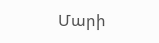Մարի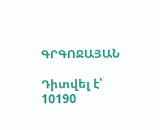ԳՐԳՈՋԱՅԱՆ

Դիտվել է՝ 10190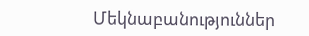Մեկնաբանություններ